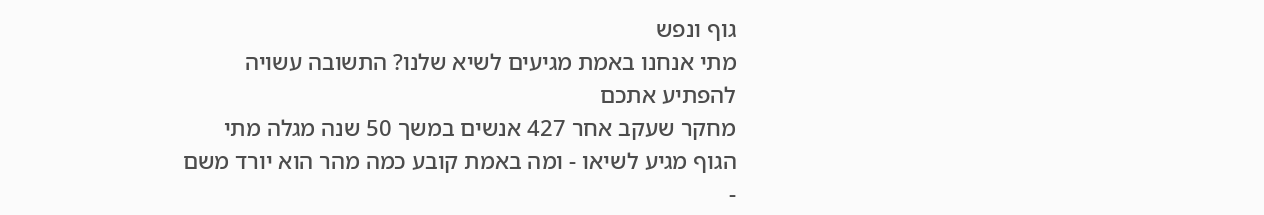גוף ונפש
מתי אנחנו באמת מגיעים לשיא שלנו? התשובה עשויה להפתיע אתכם
מחקר שעקב אחר 427 אנשים במשך 50 שנה מגלה מתי הגוף מגיע לשיאו - ומה באמת קובע כמה מהר הוא יורד משם
-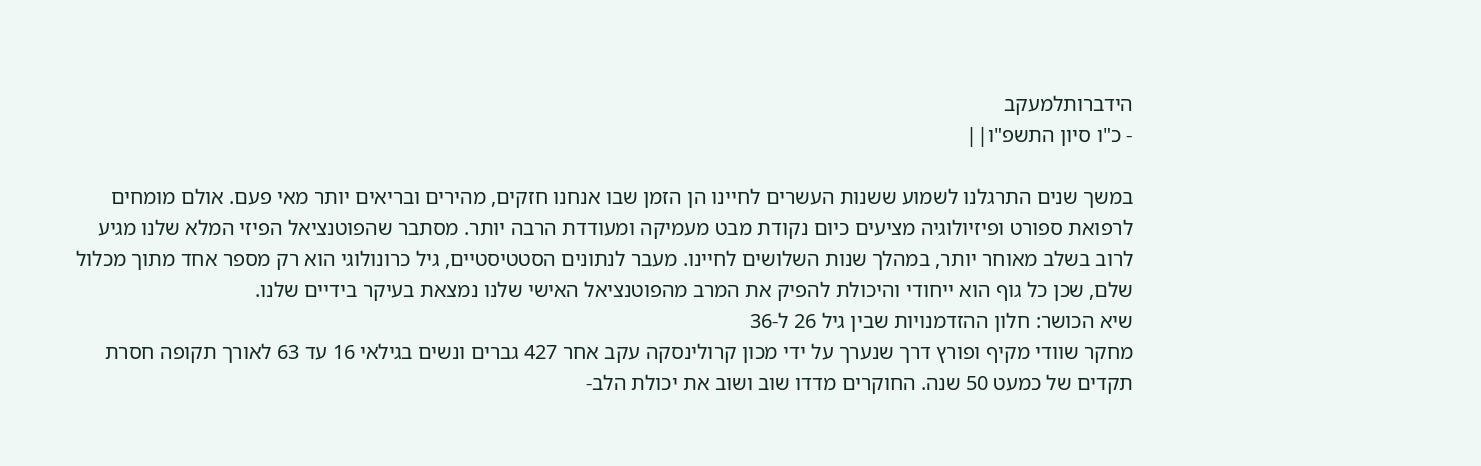הידברותלמעקב
- כ"ו סיון התשפ"ו||

במשך שנים התרגלנו לשמוע ששנות העשרים לחיינו הן הזמן שבו אנחנו חזקים, מהירים ובריאים יותר מאי פעם. אולם מומחים לרפואת ספורט ופיזיולוגיה מציעים כיום נקודת מבט מעמיקה ומעודדת הרבה יותר. מסתבר שהפוטנציאל הפיזי המלא שלנו מגיע לרוב בשלב מאוחר יותר, במהלך שנות השלושים לחיינו. מעבר לנתונים הסטטיסטיים, גיל כרונולוגי הוא רק מספר אחד מתוך מכלול שלם, שכן כל גוף הוא ייחודי והיכולת להפיק את המרב מהפוטנציאל האישי שלנו נמצאת בעיקר בידיים שלנו.
שיא הכושר: חלון ההזדמנויות שבין גיל 26 ל-36
מחקר שוודי מקיף ופורץ דרך שנערך על ידי מכון קרולינסקה עקב אחר 427 גברים ונשים בגילאי 16 עד 63 לאורך תקופה חסרת תקדים של כמעט 50 שנה. החוקרים מדדו שוב ושוב את יכולת הלב-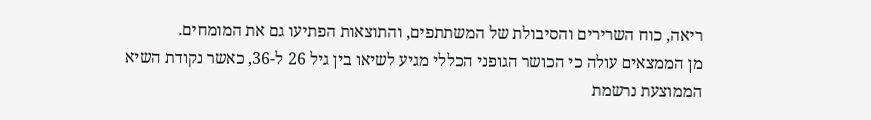ריאה, כוח השרירים והסיבולת של המשתתפים, והתוצאות הפתיעו גם את המומחים.
מן הממצאים עולה כי הכושר הגופני הכללי מגיע לשיאו בין גיל 26 ל-36, כאשר נקודת השיא הממוצעת נרשמת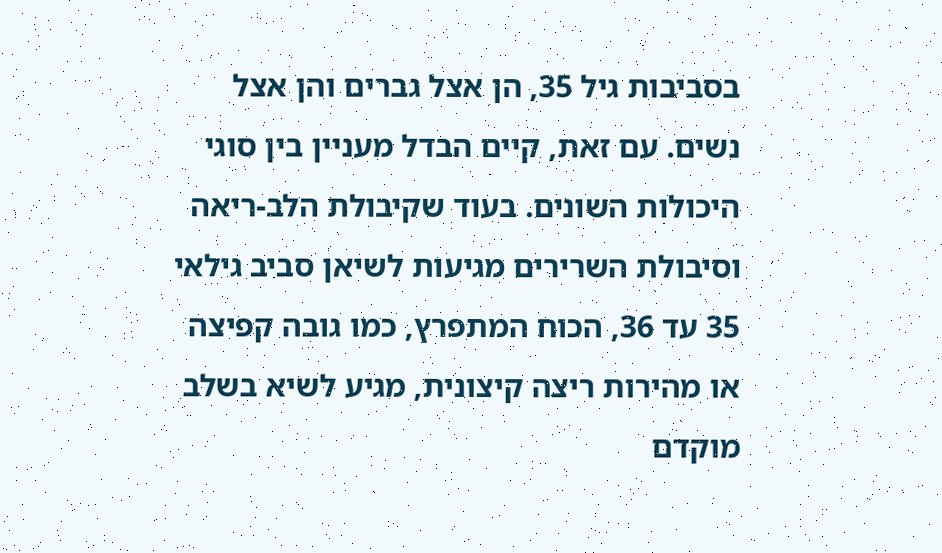בסביבות גיל 35, הן אצל גברים והן אצל נשים. עם זאת, קיים הבדל מעניין בין סוגי היכולות השונים. בעוד שקיבולת הלב-ריאה וסיבולת השרירים מגיעות לשיאן סביב גילאי 35 עד 36, הכוח המתפרץ, כמו גובה קפיצה או מהירות ריצה קיצונית, מגיע לשיא בשלב מוקדם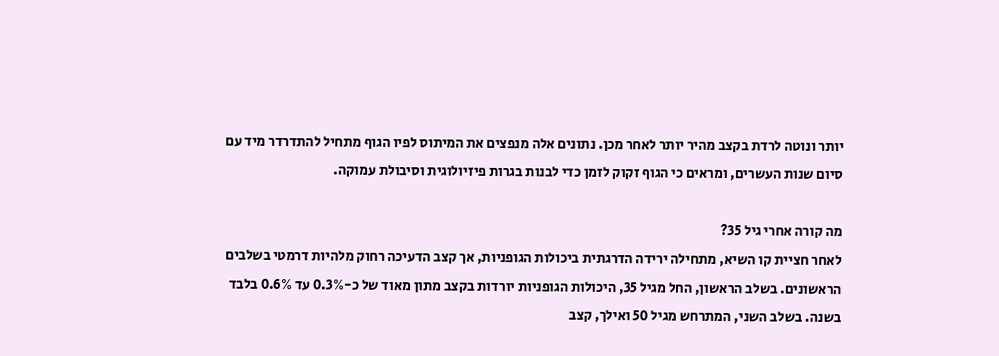יותר ונוטה לרדת בקצב מהיר יותר לאחר מכן. נתונים אלה מנפצים את המיתוס לפיו הגוף מתחיל להתדרדר מיד עם סיום שנות העשרים, ומראים כי הגוף זקוק לזמן כדי לבנות בגרות פיזיולוגית וסיבולת עמוקה.

מה קורה אחרי גיל 35?
לאחר חציית קו השיא, מתחילה ירידה הדרגתית ביכולות הגופניות, אך קצב הדעיכה רחוק מלהיות דרמטי בשלבים הראשונים. בשלב הראשון, החל מגיל 35, היכולות הגופניות יורדות בקצב מתון מאוד של כ-0.3% עד 0.6% בלבד בשנה. בשלב השני, המתרחש מגיל 50 ואילך, קצב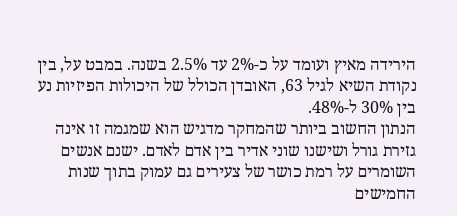הירידה מאיץ ועומד על כ-2% עד 2.5% בשנה. במבט על, בין נקודת השיא לגיל 63, האובדן הכולל של היכולות הפיזיות נע בין 30% ל-48%.
הנתון החשוב ביותר שהמחקר מדגיש הוא שמגמה זו אינה גזירת גורל ושישנו שוני אדיר בין אדם לאדם. ישנם אנשים השומרים על רמת כושר של צעירים גם עמוק בתוך שנות החמישים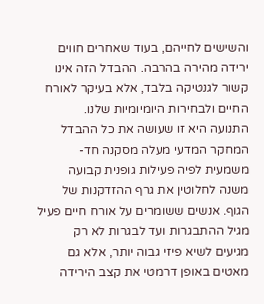והשישים לחייהם, בעוד שאחרים חווים ירידה מהירה בהרבה. ההבדל הזה אינו קשור לגנטיקה בלבד, אלא בעיקר לאורח החיים ולבחירות היומיומיות שלנו.
התנועה היא זו שעושה את כל ההבדל
המחקר המדעי מעלה מסקנה חד-משמעית לפיה פעילות גופנית קבועה משנה לחלוטין את גרף ההזדקנות של הגוף. אנשים ששומרים על אורח חיים פעיל מגיל ההתבגרות ועד לבגרות לא רק מגיעים לשיא פיזי גבוה יותר, אלא גם מאטים באופן דרמטי את קצב הירידה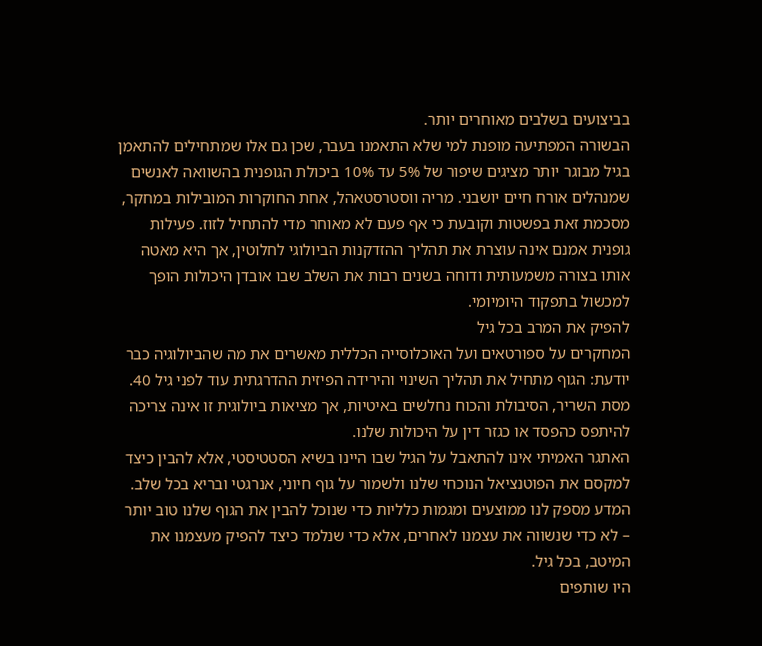בביצועים בשלבים מאוחרים יותר.
הבשורה המפתיעה מופנת למי שלא התאמנו בעבר, שכן גם אלו שמתחילים להתאמן בגיל מבוגר יותר מציגים שיפור של 5% עד 10% ביכולת הגופנית בהשוואה לאנשים שמנהלים אורח חיים יושבני. מריה ווסטרסטאהל, אחת החוקרות המובילות במחקר, מסכמת זאת בפשטות וקובעת כי אף פעם לא מאוחר מדי להתחיל לזוז. פעילות גופנית אמנם אינה עוצרת את תהליך ההזדקנות הביולוגי לחלוטין, אך היא מאטה אותו בצורה משמעותית ודוחה בשנים רבות את השלב שבו אובדן היכולות הופך למכשול בתפקוד היומיומי.
להפיק את המרב בכל גיל
המחקרים על ספורטאים ועל האוכלוסייה הכללית מאשרים את מה שהביולוגיה כבר יודעת: הגוף מתחיל את תהליך השינוי והירידה הפיזית ההדרגתית עוד לפני גיל 40. מסת השריר, הסיבולת והכוח נחלשים באיטיות, אך מציאות ביולוגית זו אינה צריכה להיתפס כהפסד או כגזר דין על היכולות שלנו.
האתגר האמיתי אינו להתאבל על הגיל שבו היינו בשיא הסטטיסטי, אלא להבין כיצד למקסם את הפוטנציאל הנוכחי שלנו ולשמור על גוף חיוני, אנרגטי ובריא בכל שלב. המדע מספק לנו ממוצעים ומגמות כלליות כדי שנוכל להבין את הגוף שלנו טוב יותר – לא כדי שנשווה את עצמנו לאחרים, אלא כדי שנלמד כיצד להפיק מעצמנו את המיטב, בכל גיל.
היו שותפים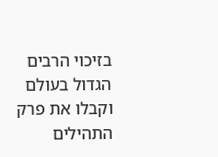בזיכוי הרבים הגדול בעולם וקבלו את פרק התהילים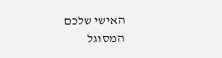האישי שלכם המסוגל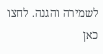לשמירה והגנה. לחצו כאן